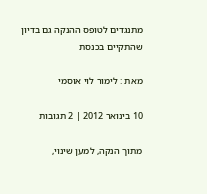מתנגדים לטופס ההנקה גם בדיון שהתקיים בכנסת

מאת : לימור לוי אוסמי

10 בינואר 2012 | 2 תגובות

מתוך הנקה, למען שינוי,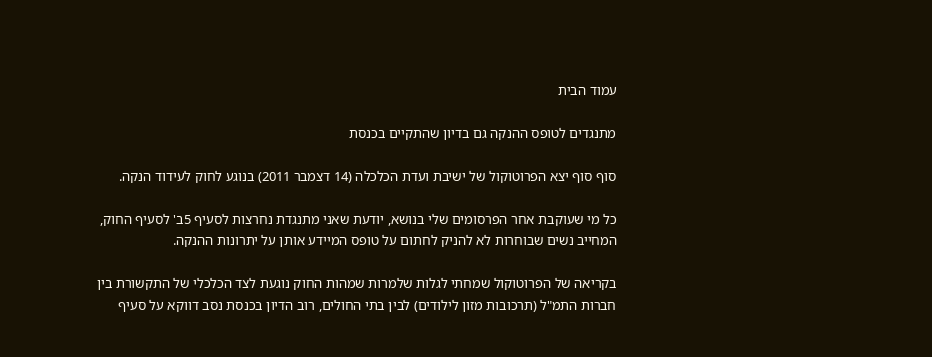עמוד הבית

מתנגדים לטופס ההנקה גם בדיון שהתקיים בכנסת

סוף סוף יצא הפרוטוקול של ישיבת ועדת הכלכלה (14 דצמבר 2011) בנוגע לחוק לעידוד הנקה.

כל מי שעוקבת אחר הפרסומים שלי בנושא, יודעת שאני מתנגדת נחרצות לסעיף 5ב' לסעיף החוק, המחייב נשים שבוחרות לא להניק לחתום על טופס המיידע אותן על יתרונות ההנקה.

בקריאה של הפרוטוקול שמחתי לגלות שלמרות שמהות החוק נוגעת לצד הכלכלי של התקשורת בין חברות התמ"ל (תרכובות מזון לילודים) לבין בתי החולים, רוב הדיון בכנסת נסב דווקא על סעיף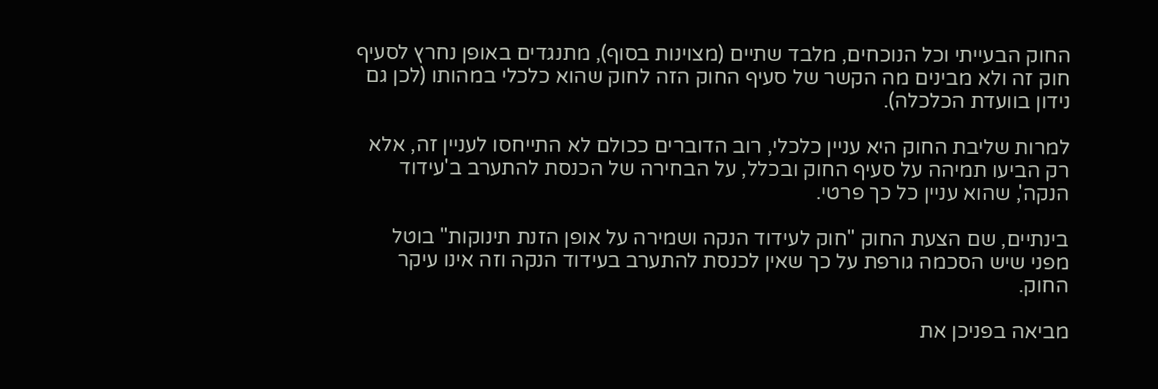החוק הבעייתי וכל הנוכחים, מלבד שתיים (מצוינות בסוף), מתנגדים באופן נחרץ לסעיף חוק זה ולא מבינים מה הקשר של סעיף החוק הזה לחוק שהוא כלכלי במהותו (לכן גם נידון בוועדת הכלכלה).

למרות שליבת החוק היא עניין כלכלי, רוב הדוברים ככולם לא התייחסו לעניין זה, אלא רק הביעו תמיהה על סעיף החוק ובכלל, על הבחירה של הכנסת להתערב ב'עידוד הנקה', שהוא עניין כל כך פרטי.

בינתיים, שם הצעת החוק "חוק לעידוד הנקה ושמירה על אופן הזנת תינוקות" בוטל מפני שיש הסכמה גורפת על כך שאין לכנסת להתערב בעידוד הנקה וזה אינו עיקר החוק.

מביאה בפניכן את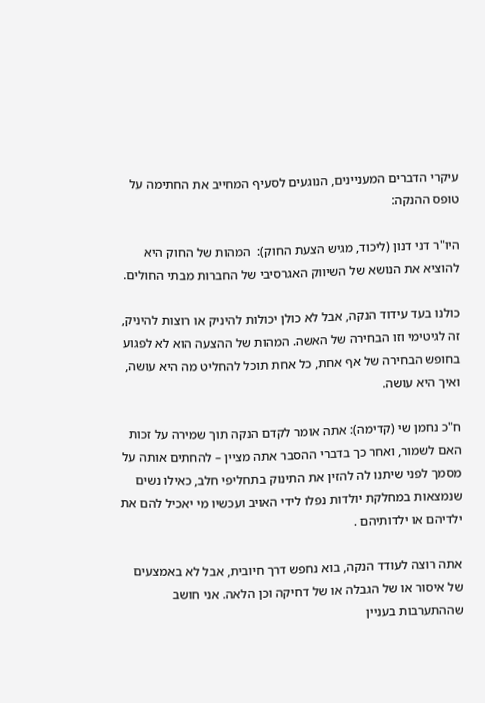עיקרי הדברים המעניינים, הנוגעים לסעיף המחייב את החתימה על טופס ההנקה:

היו"ר דני דנון (ליכוד, מגיש הצעת החוק):  המהות של החוק היא להוציא את הנושא של השיווק האגרסיבי של החברות מבתי החולים.

כולנו בעד עידוד הנקה, אבל לא כולן יכולות להיניק או רוצות להיניק, זה לגיטימי וזו הבחירה של האשה. המהות של ההצעה הוא לא לפגוע בחופש הבחירה של אף אחת, כל אחת תוכל להחליט מה היא עושה, ואיך היא עושה.

ח"כ נחמן שי (קדימה): אתה אומר לקדם הנקה תוך שמירה על זכות האם לשמור, ואחר כך בדברי ההסבר אתה מציין – להחתים אותה על מסמך לפני שיתנו לה להזין את התינוק בתחליפי חלב, כאילו נשים שנמצאות במחלקת יולדות נפלו לידי האויב ועכשיו מי יאכיל להם את ילדיהם או ילדותיהם .

אתה רוצה לעודד הנקה, בוא נחפש דרך חיובית, אבל לא באמצעים של איסור או של הגבלה או של דחיקה וכן הלאה. אני חושב שההתערבות בעניין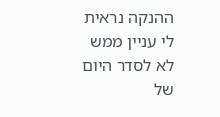ההנקה נראית לי עניין ממש לא לסדר היום של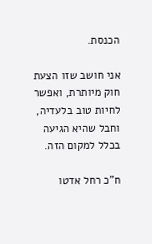הכנסת.

אני חושב שזו הצעת חוק מיותרת, ואפשר לחיות טוב בלעדיה, וחבל שהיא הגיעה בכלל למקום הזה.

ח"כ רחל אדטו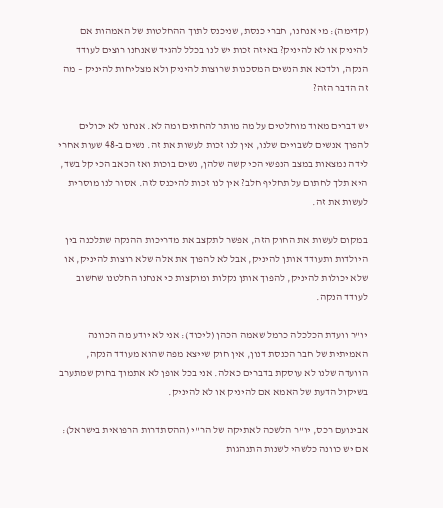(קדימה): מי אנחנו, חברי כנסת, שניכנס לתוך ההחלטות של האמהות אם להיניק או לא להיניק? באיזה זכות יש לנו בכלל להגיד שאנחנו רוצים לעודד הנקה, ולדכא את הנשים המסכנות שרוצות להיניק ולא מצליחות להיניק – מה זה הדבר הזה?

יש דברים מאוד מוחלטים על מה מותר להחתים ומה לא. אנחנו לא יכולים להפוך אנשים לשבויים שלנו, אין לנו זכות לעשות את זה. נשים ב-48 שעות אחרי לידה נמצאות במצב הנפשי הכי קשה שלהן, נשים בוכות ואז הכאב הכי קל בשד, היא תלך לחתום על תחליף חלב? אין לנו זכות להיכנס לזה. אסור לנו מוסרית לעשות את זה.

במקום לעשות את החוק הזה, אפשר לתקצב את מדריכות ההנקה שתלכנה בין היולדות ותעודד אותן להיניק, אבל לא להפוך את אלה שלא רוצות להיניק, או שלא יכולות להיניק, להפוך אותן נקלות ומוקצות כי אנחנו החלטנו שחשוב לעודד הנקה.

יו"ר וועדת הכלכלה כרמל שאמה הכהן (ליכוד): אני לא יודע מה הכוונה האמיתית של חבר הכנסת דנון, אין חוק שייצא מפה שהוא מעודד הנקה, הוועדה שלנו לא עוסקת בדברים כאלה. אני בכל אופן לא אתמוך בחוק שמתערב בשיקול הדעת של האמא אם להיניק או לא להיניק.

אבינועם רכס, יו"ר הלשכה לאתיקה של הר"י (ההסתדרות הרפואית בישראל):  אם יש כוונה כלשהי לשנות התנהגות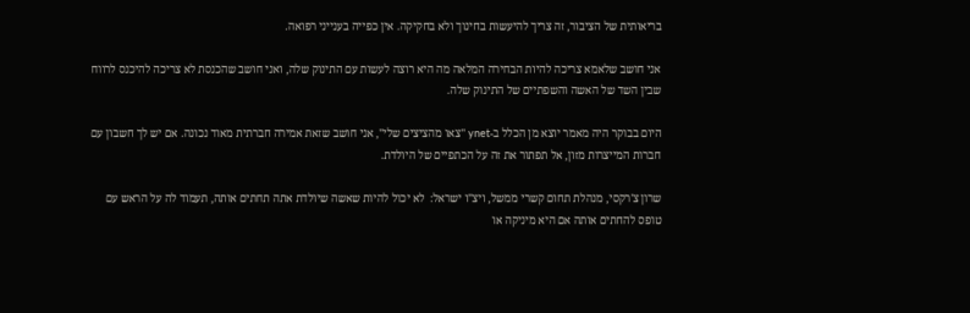בריאותית של הציבור, זה צריך להיעשות בחינוך ולא בחקיקה. אין כפייה בענייני רפואה.

אני חושב שלאמא צריכה להיות הבחירה המלאה מה היא רוצה לעשות עם התינוק שלה, ואני חושב שהכנסת לא צריכה להיכנס לרווח שבין השד של האשה והשפתיים של התינוק שלה.

היום בבוקר היה מאמר יוצא מן הכלל ב-ynet "צאו מהציצים שלי", אני חושב שזאת אמירה חברתית מאוד נכונה. אם יש לך חשבון עם חברות המייצרות מזון, אל תפתור את זה על הכתפיים של היולדת.

שרון צ'רקסי, מנהלת תחום קשרי ממשל, ויצ"ו ישראל:  לא יכול להיות שאשה שיולדת אתה תחתים אותה, תעמוד לה על הראש עם טופס להחתים אותה אם היא מיניקה או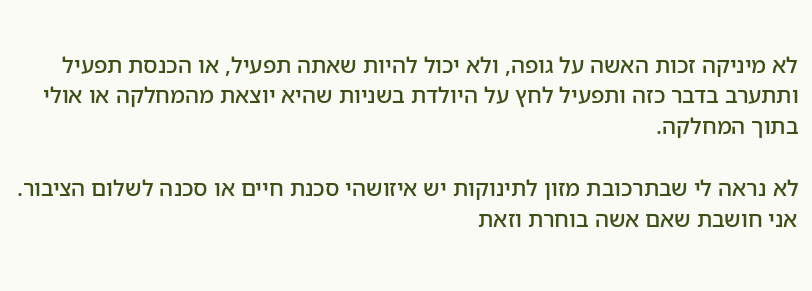לא מיניקה זכות האשה על גופה, ולא יכול להיות שאתה תפעיל, או הכנסת תפעיל ותתערב בדבר כזה ותפעיל לחץ על היולדת בשניות שהיא יוצאת מהמחלקה או אולי בתוך המחלקה.

לא נראה לי שבתרכובת מזון לתינוקות יש איזושהי סכנת חיים או סכנה לשלום הציבור. אני חושבת שאם אשה בוחרת וזאת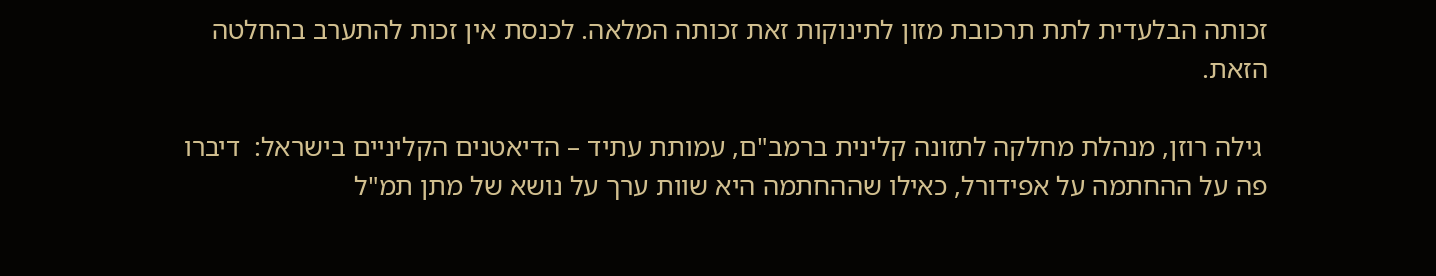זכותה הבלעדית לתת תרכובת מזון לתינוקות זאת זכותה המלאה. לכנסת אין זכות להתערב בהחלטה הזאת.

 גילה רוזן, מנהלת מחלקה לתזונה קלינית ברמב"ם, עמותת עתיד – הדיאטנים הקליניים בישראל:  דיברו פה על ההחתמה על אפידורל, כאילו שההחתמה היא שוות ערך על נושא של מתן תמ"ל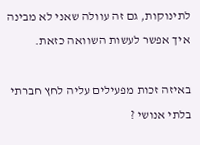לתינוקות, גם זה עוולה שאני לא מבינה איך אפשר לעשות השוואה כזאת.

באיזה זכות מפעילים עליה לחץ חברתי בלתי אנושי ?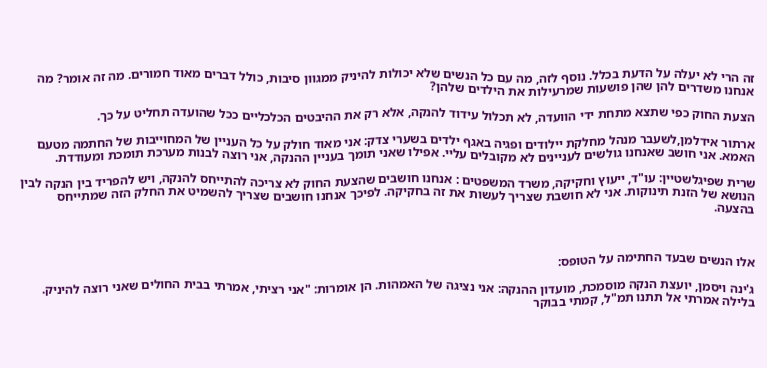זה הרי לא יעלה על הדעת בכלל. נוסף לזה, מה עם כל הנשים שלא יכולות להיניק ממגוון סיבות, כולל דברים מאוד חמורים. מה זה אומר? מה אנחנו משדרים להן שהן פושעות שמרעילות את הילדים שלהן?

הצעת החוק כפי שתצא מתחת ידי הוועדה, לא תכלול עידוד להנקה, אלא רק את ההיבטים הכלכליים ככל שהועדה תחליט על כך.

ארתור אידלמן,לשעבר מנהל מחלקת יילודים ופגיה באגף ילדים בשערי צדק: אני מאוד חולק על כל העניין של המחוייבות של החתמה מטעם האמא. אני חושב שאנחנו גולשים לעניינים לא מקובלים עליי. אפילו שאני תומך בעניין ההנקה, אני רוצה לבנות מערכת תומכת ומעודדת.

שרית שפיגלשטיין: עו"ד, ייעוץ וחקיקה, משרד המשפטים : אנחנו חושבים שהצעת החוק לא צריכה להתייחס להנקה, ויש להפריד בין הנקה לבין הנושא של הזנת תינוקות. אני לא חושבת שצריך לעשות את זה בחקיקה. לפיכך אנחנו חושבים שצריך להשמיט את החלק הזה שמתייחס בהצעה.



אלו הנשים שבעד החתימה על הטופס:

ג'ינה ויסמן, יועצת הנקה מוסמכת, מועדון ההנקה: אני נציגה של האמהות. הן אומרות: "אני רציתי, אמרתי בבית החולים שאני רוצה להיניק. בלילה אמרתי אל תתנו תמ"ל, קמתי בבוקר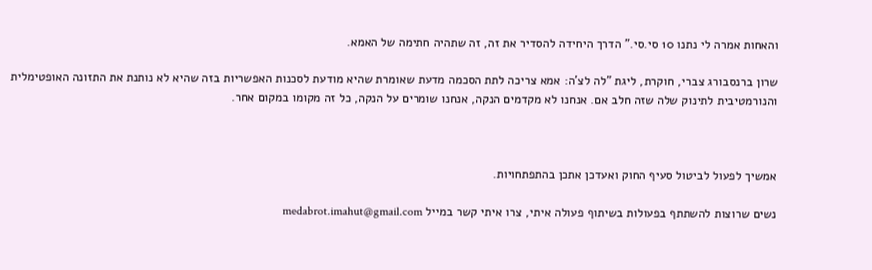והאחות אמרה לי נתנו 10 סי.סי." הדרך היחידה להסדיר את זה, זה שתהיה חתימה של האמא.

שרון ברנסבורג צברי, חוקרת, ליגת "לה לצ'ה: אמא צריכה לתת הסכמה מדעת שאומרת שהיא מודעת לסכנות האפשריות בזה שהיא לא נותנת את התזונה האופטימלית והנורמטיבית לתינוק שלה שזה חלב אם. אנחנו לא מקדמים הנקה, אנחנו שומרים על הנקה, כל זה מקומו במקום אחר.



אמשיך לפעול לביטול סעיף החוק ואעדכן אתכן בהתפתחויות.

נשים שרוצות להשתתף בפעולות בשיתוף פעולה איתי, צרו איתי קשר במייל medabrot.imahut@gmail.com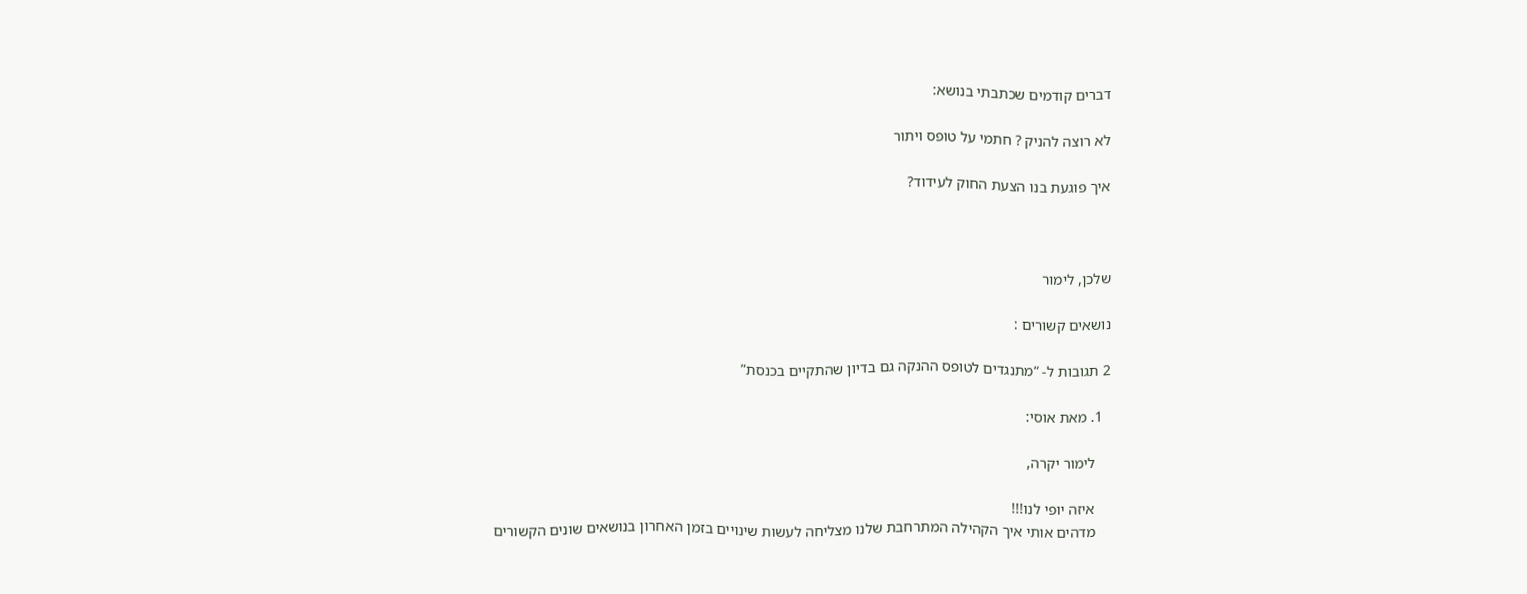דברים קודמים שכתבתי בנושא:

לא רוצה להניק ? חתמי על טופס ויתור

איך פוגעת בנו הצעת החוק לעידוד?



שלכן, לימור

נושאים קשורים :

2 תגובות ל- “מתנגדים לטופס ההנקה גם בדיון שהתקיים בכנסת”

  1. מאת אוסי:

    לימור יקרה,

    איזה יופי לנו!!!
    מדהים אותי איך הקהילה המתרחבת שלנו מצליחה לעשות שינויים בזמן האחרון בנושאים שונים הקשורים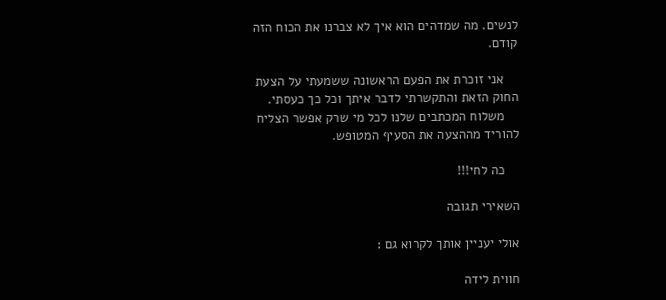לנשים. מה שמדהים הוא איך לא צברנו את הכוח הזה קודם.

    אני זוכרת את הפעם הראשונה ששמעתי על הצעת החוק הזאת והתקשרתי לדבר איתך וכל כך כעסתי.
    משלוח המכתבים שלנו לכל מי שרק אפשר הצליח להוריד מההצעה את הסעיף המטופש.

    כה לחי!!!

השאירי תגובה

אולי יעניין אותך לקרוא גם :

חווית לידה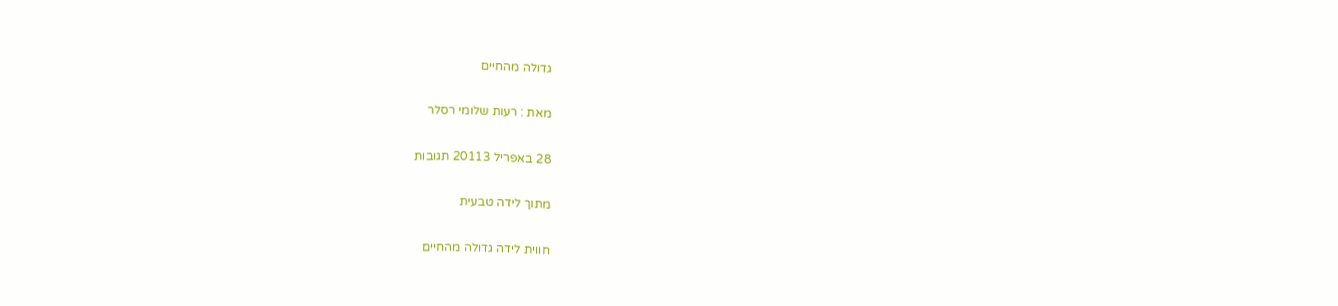גדולה מהחיים

מאת : רעות שלומי רסלר

28 באפריל 20113 תגובות

מתוך לידה טבעית

חווית לידה גדולה מהחיים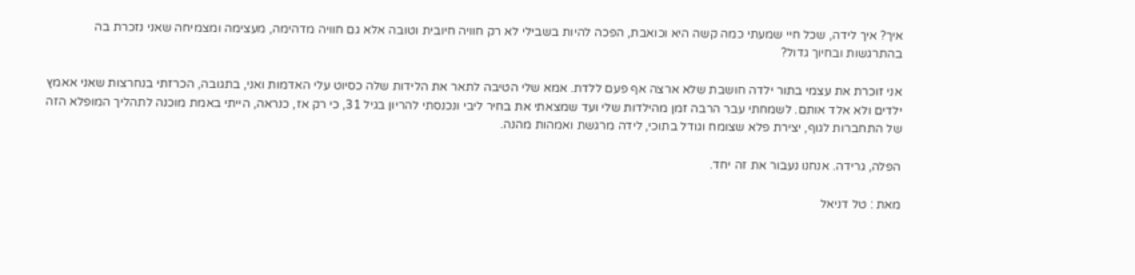איך? איך לידה, שכל חיי שמעתי כמה קשה היא וכואבת, הפכה להיות בשבילי לא רק חוויה חיובית וטובה אלא גם חוויה מדהימה, מעצימה ומצמיחה שאני נזכרת בה בהתרגשות ובחיוך גדול?

אני זוכרת את עצמי בתור ילדה חושבת שלא ארצה אף פעם ללדת. אמא שלי הטיבה לתאר את הלידות שלה כסיוט עלי האדמות ואני, בתגובה, הכרזתי בנחרצות שאני אאמץ ילדים ולא אלד אותם. לשמחתי עבר הרבה זמן מהילדות שלי ועד שמצאתי את בחיר ליבי ונכנסתי להריון בגיל 31, כי רק אז, כנראה, הייתי באמת מוכנה לתהליך המופלא הזה של התחברות לגוף, יצירת פלא שצומח וגודל בתוכי, לידה מרגשת ואמהות מהנה.

הפלה, גרידה. אנחנו נעבור את זה יחד.

מאת : טל דניאל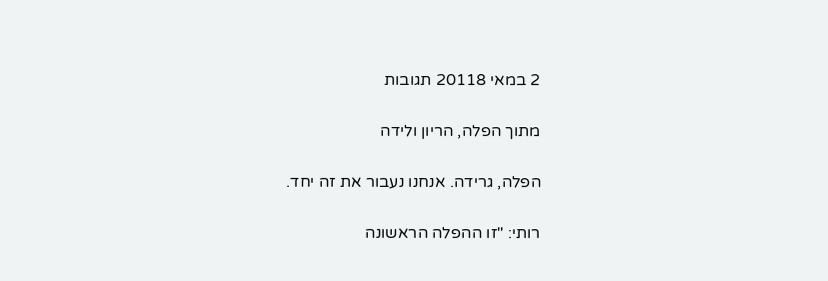2 במאי 20118 תגובות

מתוך הפלה, הריון ולידה

הפלה, גרידה. אנחנו נעבור את זה יחד.

רותי: "זו ההפלה הראשונה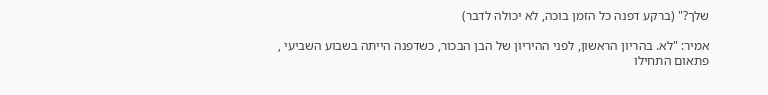שלך?" (ברקע דפנה כל הזמן בוכה, לא יכולה לדבר)

אמיר: "לא. בהריון הראשון, לפני ההיריון של הבן הבכור, כשדפנה הייתה בשבוע השביעי , פתאום התחילו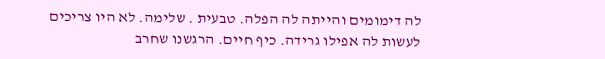לה דימומים והייתה לה הפלה. טבעית . שלימה. לא היו צריכים לעשות לה אפילו גרידה. כיף חיים. הרגשנו שחרב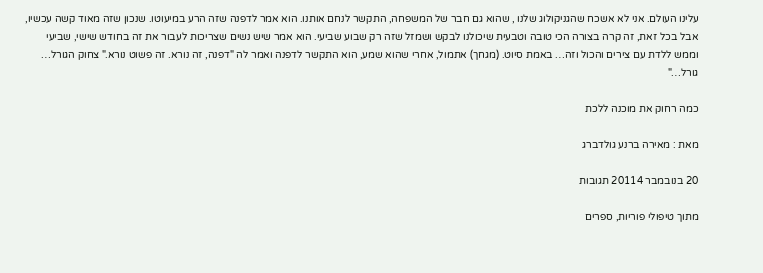עלינו העולם. אני לא אשכח שהגניקולוג שלנו , שהוא גם חבר של המשפחה, התקשר לנחם אותנו. הוא אמר לדפנה שזה הרע במיעוטו. שנכון שזה מאוד קשה עכשיו, אבל בכל זאת, זה קרה בצורה הכי טובה וטבעית שיכולנו לבקש ושמזל שזה רק שבוע שביעי. הוא אמר שיש נשים שצריכות לעבור את זה בחודש שישי, שביעי וממש ללדת עם צירים והכול וזה… באמת סיוט. (מגחך) אתמול, אחרי שהוא שמע, הוא התקשר לדפנה ואמר לה "דפנה, זה נורא. זה פשוט נורא." צחוק הגורל… גורל…"

כמה רחוק את מוכנה ללכת

מאת : מאירה ברנע גולדברג

20 בנובמבר 20114 תגובות

מתוך טיפולי פוריות, ספרים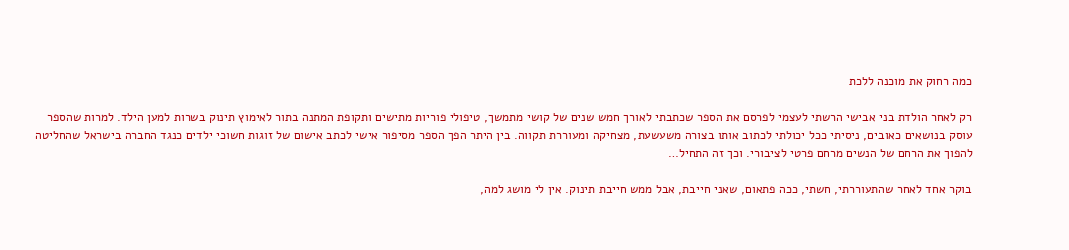כמה רחוק את מוכנה ללכת

רק לאחר הולדת בני אבישי הרשתי לעצמי לפרסם את הספר שכתבתי לאורך חמש שנים של קושי מתמשך, טיפולי פוריות מתישים ותקופת המתנה בתור לאימוץ תינוק בשרות למען הילד. למרות שהספר עוסק בנושאים כאובים, ניסיתי ככל יכולתי לכתוב אותו בצורה משעשעת, מצחיקה ומעוררת תקווה. בין היתר הפך הספר מסיפור אישי לכתב אישום של זוגות חשוכי ילדים כנגד החברה בישראל שהחליטה להפוך את הרחם של הנשים מרחם פרטי לציבורי. וכך זה התחיל…

בוקר אחד לאחר שהתעוררתי, חשתי, ככה פתאום, שאני חייבת, אבל ממש חייבת תינוק. אין לי מושג למה,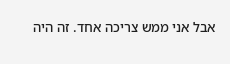אבל אני ממש צריכה אחד. זה היה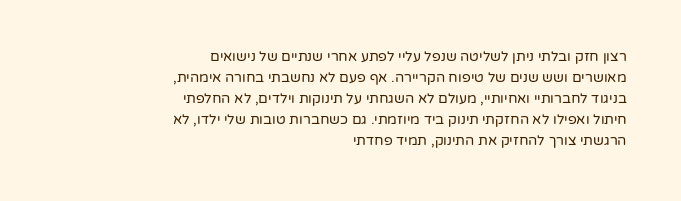רצון חזק ובלתי ניתן לשליטה שנפל עליי לפתע אחרי שנתיים של נישואים מאושרים ושש שנים של טיפוח הקריירה. אף פעם לא נחשבתי בחורה אימהית, בניגוד לחברותיי ואחיותיי, מעולם לא השגחתי על תינוקות וילדים, לא החלפתי חיתול ואפילו לא החזקתי תינוק ביד מיוזמתי. גם כשחברות טובות שלי ילדו, לא הרגשתי צורך להחזיק את התינוק, תמיד פחדתי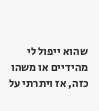שהוא ייפול לי מהידיים או משהו כזה, אז ויתרתי על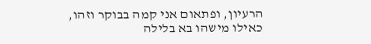הרעיון, ופתאום אני קמה בבוקר וזהו, כאילו מישהו בא בלילה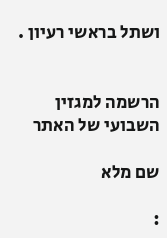ושתל בראשי רעיון .


הרשמה למגזין השבועי של האתר

שם מלא

: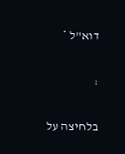דוא"ל *

:

בלחיצה על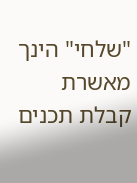"שלחי" הינך מאשרת קבלת תכנים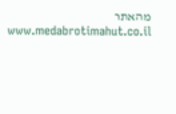מהאתר www.medabrotimahut.co.il